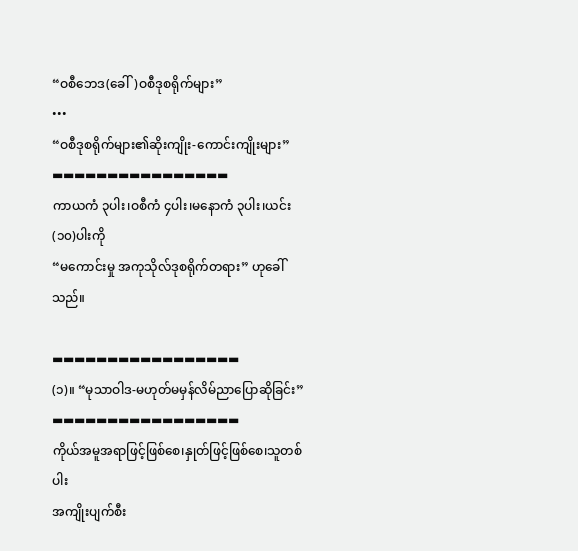“ဝစီဘေဒ(ခေါ်)ဝစီဒုစရိုက်များ”
•••
“ဝစီဒုစရိုက်များ၏ဆိုးကျိုး-ကောင်းကျိုးများ”
▬▬▬▬▬▬▬▬▬▬▬▬▬▬▬▬
ကာယကံ ၃ပါး၊ဝစီကံ ၄ပါး၊မနောကံ ၃ပါး၊ယင်း(၁၀)ပါးကို
“မကောင်းမှု အကုသိုလ်ဒုစရိုက်တရား” ဟုခေါ်သည်။

▬▬▬▬▬▬▬▬▬▬▬▬▬▬▬▬▬
(၁)။ “မုသာဝါဒ-မဟုတ်မမှန်လိမ်ညာပြောဆိုခြင်း”
▬▬▬▬▬▬▬▬▬▬▬▬▬▬▬▬▬
ကိုယ်အမူအရာဖြင့်ဖြစ်စေ၊နှုတ်ဖြင့်ဖြစ်စေ၊သူတစ်ပါး
အကျိုးပျက်စီး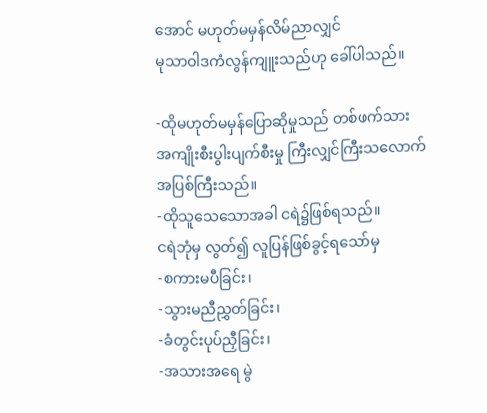အောင် မဟုတ်မမှန်လိမ်ညာလျှင်
မုသာဝါဒကံလွန်ကျူးသည်ဟု ခေါ်ပါသည်။

-ထိုမဟုတ်မမှန်ပြောဆိုမှုသည် တစ်ဖက်သား
အကျိုးစီးပွါးပျက်စီးမှု ကြီးလျှင်ကြီးသလောက်
အပြစ်ကြီးသည်။
-ထိုသူသေသောအခါ ငရဲ၌ဖြစ်ရသည်။
ငရဲဘုံမှ လွတ်၍ လူပြန်ဖြစ်ခွင့်ရသော်မှ
-စကားမပီခြင်း၊
-သွားမညီညွှတ်ခြင်း၊
-ခံတွင်းပုပ်ညှီခြင်း၊
-အသားအရေ မွဲ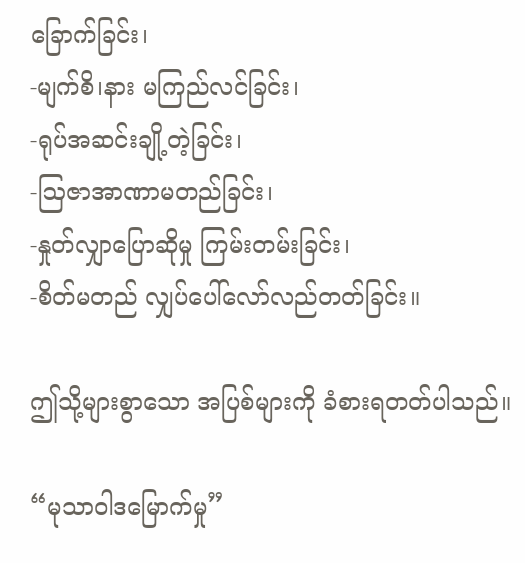ခြောက်ခြင်း၊
-မျက်စိ၊နား မကြည်လင်ခြင်း၊
-ရုပ်အဆင်းချို့တဲ့ခြင်း၊
-ဩဇာအာဏာမတည်ခြင်း၊
-နှုတ်လျှာပြောဆိုမှု ကြမ်းတမ်းခြင်း၊
-စိတ်မတည် လျှပ်ပေါ်လော်လည်တတ်ခြင်း။

ဤသို့များစွာသော အပြစ်များကို ခံစားရတတ်ပါသည်။

“မုသာဝါဒမြောက်မှု”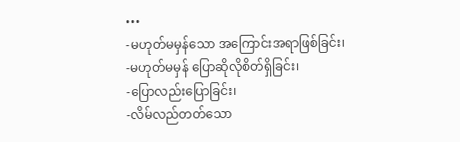•••
-မဟုတ်မမှန်သော အကြောင်းအရာဖြစ်ခြင်း၊
-မဟုတ်မမှန် ပြောဆိုလိုစိတ်ရှိခြင်း၊
-ပြောလည်းပြောခြင်း၊
-လိမ်လည်တတ်သော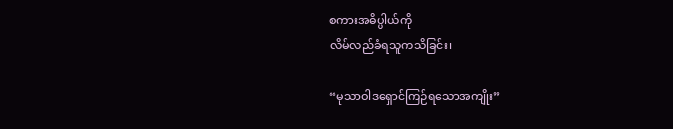စကားအဓိပ္ပါယ်ကို
လိမ်လည်ခံရသူကသိခြင်း၊

“မုသာဝါဒရှောင်ကြဉ်ရသောအကျိုး”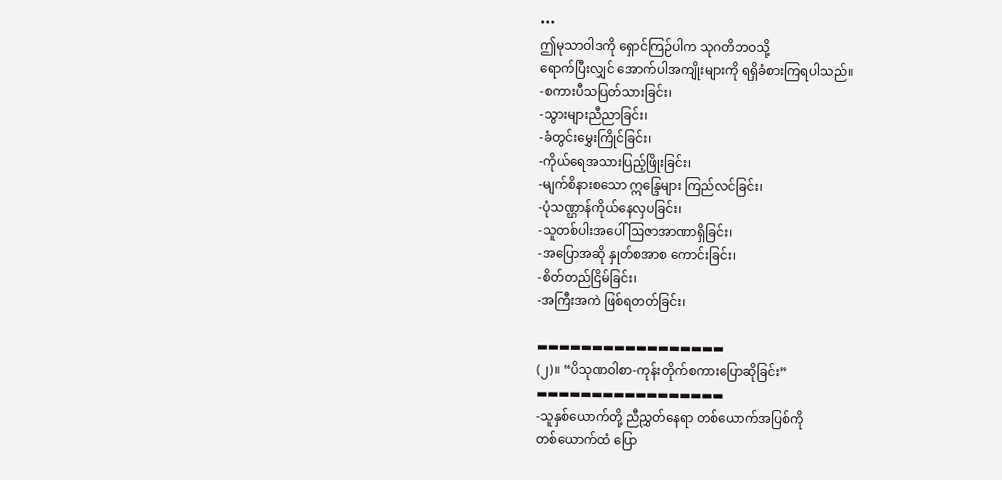•••
ဤမုသာဝါဒကို ရှောင်ကြဉ်ပါက သုဂတိဘဝသို့
ရောက်ပြီးလျှင် အောက်ပါအကျိုးများကို ရရှိခံစားကြရပါသည်။
-စကားပီသပြတ်သားခြင်း၊
-သွားများညီညာခြင်း၊
-ခံတွင်းမွှေးကြိုင်ခြင်း၊
-ကိုယ်ရေအသားပြည့်ဖြိုးခြင်း၊
-မျက်စိနားစသော ဣန္ဒြေများ ကြည်လင်ခြင်း၊
-ပုံသဏ္ဌာန်ကိုယ်နေလှပခြင်း၊
-သူတစ်ပါးအပေါ် ဩဇာအာဏာရှိခြင်း၊
-အပြောအဆို နှုတ်စအာစ ကောင်းခြင်း၊
-စိတ်တည်ငြိမ်ခြင်း၊
-အကြီးအကဲ ဖြစ်ရတတ်ခြင်း၊

▬▬▬▬▬▬▬▬▬▬▬▬▬▬▬▬▬
(၂)။ “ပိသုဏဝါစာ-ကုန်းတိုက်စကားပြောဆိုခြင်း”
▬▬▬▬▬▬▬▬▬▬▬▬▬▬▬▬▬
-သူနှစ်ယောက်တို့ ညီညွှတ်နေရာ တစ်ယောက်အပြစ်ကို
တစ်ယောက်ထံ ပြော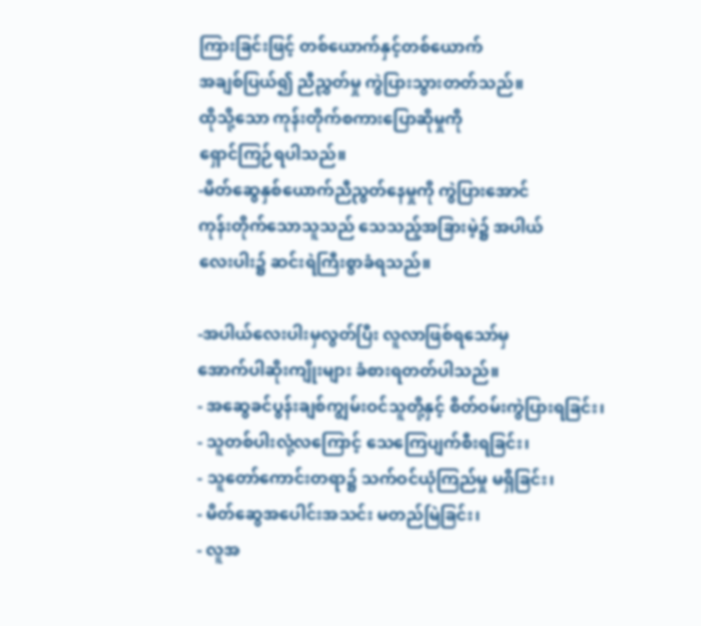ကြားခြင်းဖြင့် တစ်ယောက်နှင့်တစ်ယောက်
အချစ်ပြယ်၍ ညီညွှတ်မှု ကွဲပြားသွားတတ်သည်။
ထိုသို့သော ကုန်းတိုက်စကားပြောဆိုမှုကို
ရှောင်ကြဉ်ရပါသည်။
-မိတ်ဆွေနှစ်ယောက်ညီညွတ်နေမှုကို ကွဲပြားအောင်
ကုန်းတိုက်သောသူသည် သေသည့်အခြားမဲ့၌ အပါယ်
လေးပါး၌ ဆင်းရဲကြီးစွာခံရသည်။

-အပါယ်လေးပါးမှလွတ်ပြီး လူလာဖြစ်ရသော်မှ
အောက်ပါဆိုးကျိုးများ ခံစားရတတ်ပါသည်။
- အဆွေခင်ပွန်းချစ်ကျွမ်းဝင်သူတို့နှင့် စိတ်ဝမ်းကွဲပြားရခြင်း၊
- သူတစ်ပါးလုံ့လကြောင့် သေကြေပျက်စီးရခြင်း၊
- သူတော်ကောင်းတရာ၌ သက်ဝင်ယုံကြည်မှု မရှိခြင်း၊
- မိတ်ဆွေအပေါင်းအသင်း မတည်မြဲခြင်း၊
- လူအ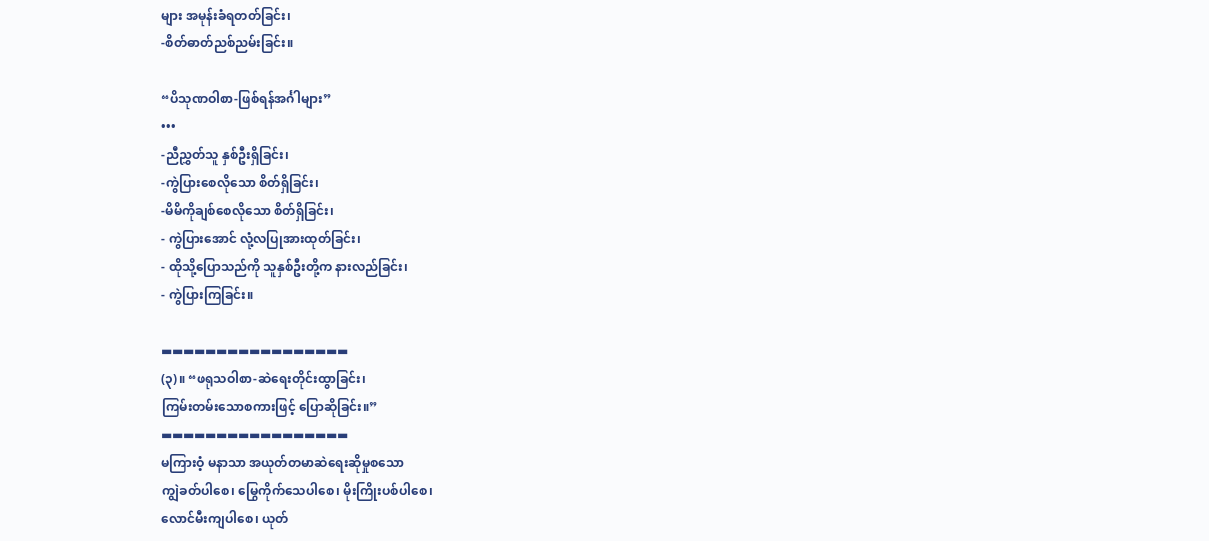များ အမုန်းခံရတတ်ခြင်း၊
-စိတ်ဓာတ်ညစ်ညမ်းခြင်း။

“ပိသုဏဝါစာ-ဖြစ်ရန်အင်္ဂါများ”
•••
-ညီညွှတ်သူ နှစ်ဦးရှိခြင်း၊
-ကွဲပြားစေလိုသော စိတ်ရှိခြင်း၊
-မိမိကိုချစ်စေလိုသော စိတ်ရှိခြင်း၊
- ကွဲပြားအောင် လုံ့လပြုအားထုတ်ခြင်း၊
- ထိုသို့ပြောသည်ကို သူနှစ်ဦးတို့က နားလည်ခြင်း၊
- ကွဲပြားကြခြင်း။

▬▬▬▬▬▬▬▬▬▬▬▬▬▬▬▬▬
(၃)။ “ဖရုသဝါစာ-ဆဲရေးတိုင်းထွာခြင်း၊
ကြမ်းတမ်းသောစကားဖြင့် ပြောဆိုခြင်း။”
▬▬▬▬▬▬▬▬▬▬▬▬▬▬▬▬▬
မကြားဝံ့ မနာသာ အယုတ်တမာဆဲရေးဆိုမှုစသော
ကျွဲခတ်ပါစေ၊ မြွေကိုက်သေပါစေ၊ မိုးကြိုးပစ်ပါစေ၊
လောင်မီးကျပါစေ၊ ယုတ်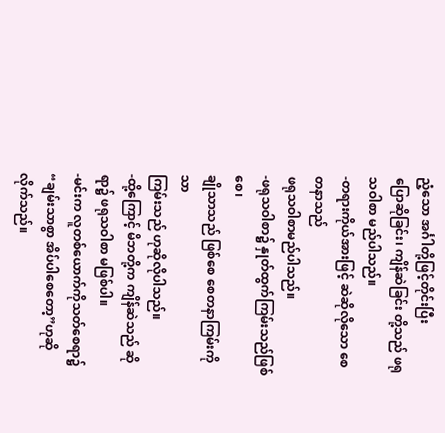ညံ့သော အင်္ဂါတို့ဖြင့်တိုင်းပြီး
ပြောဆိုခြင်း၊ ကျိန်ဆဲခြင်း တို့သည် ဖရုသဝါစာ မည်ပါသည်။
-တရားကိုယ်အားဖြင့် ဆဲဆိုလိုသော စေတနာသည်
ဖရုသဝါစာမည်ပါသည်။
-ဖရုသဝါစာ၌ နှုတ်ထွက်ကြမ်းသည်ဖြစ်စေ၊
ချိုသာသည် ဖြစ်စေ စေတနာကြမ်းကိုသာ
ကြမ်းသည် ဟုဆိုလိုပါသည်။
-ထို့ကြောင့် မိဘတို့က ကျိန်ဆဲသည် ဆိုရာ၌ ဖရုသဝါစာ မဖြစ်ပါ။
-မင်းက လူတစ်ယောက်ကိုသတ်စေရာ၌
“ချမ်းသာစွာ အိပ်ပါစေတော့”ဟုဆိုလိုက်သည်။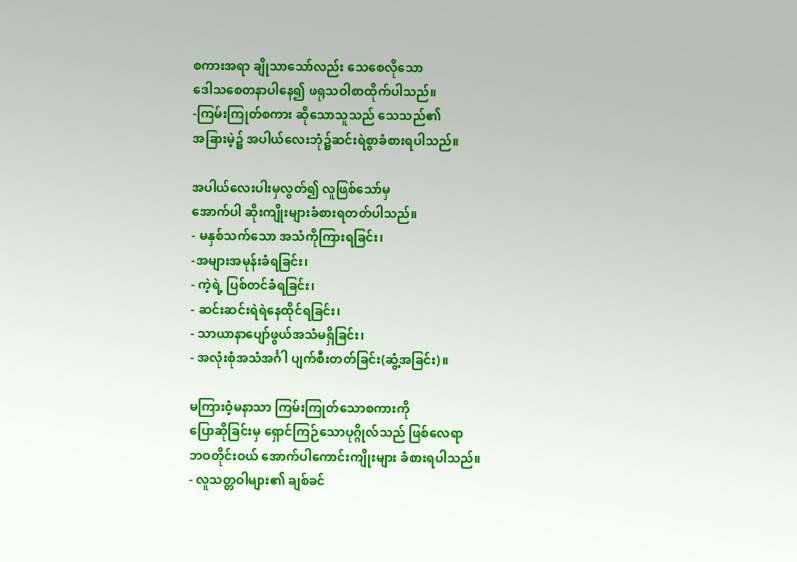စကားအရာ ချိုသာသော်လည်း သေစေလိုသော
ဒေါသစေတနာပါနေ၍ ဖရုသဝါစာထိုက်ပါသည်။
-ကြမ်းကြုတ်စကား ဆိုသောသူသည် သေသည်၏
အခြားမဲ့၌ အပါယ်လေးဘုံ၌ဆင်းရဲစွာခံစားရပါသည်။

အပါယ်လေးပါးမှလွတ်၍ လူဖြစ်သော်မှ
အောက်ပါ ဆိုးကျိုးများခံစားရတတ်ပါသည်။
- မနှစ်သက်သော အသံကိုကြားရခြင်း၊
-အများအမုန်းခံရခြင်း၊
- ကဲ့ရဲ့ ပြစ်တင်ခံရခြင်း၊
- ဆင်းဆင်းရဲရဲနေထိုင်ရခြင်း၊
- သာယာနာပျော်ဖွယ်အသံမရှိခြင်း၊
- အလုံးစုံအသံအင်္ဂါ ပျက်စီးတတ်ခြင်း(ဆွံ့အခြင်း)။

မကြားဝံ့မနာသာ ကြမ်းကြုတ်သောစကားကို
ပြောဆိုခြင်းမှ ရှောင်ကြဉ်သောပုဂ္ဂိုလ်သည် ဖြစ်လေရာ
ဘဝတိုင်းဝယ် အောက်ပါကောင်းကျိုးများ ခံစားရပါသည်။
- လူသတ္တဝါများ၏ ချစ်ခင်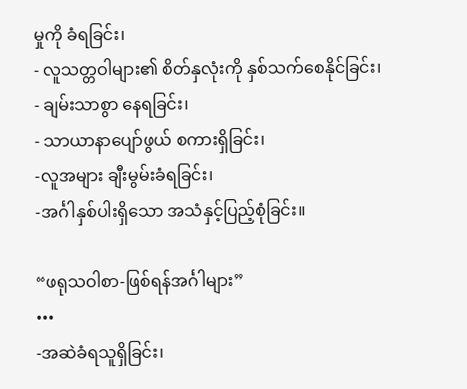မှုကို ခံရခြင်း၊
- လူသတ္တဝါများ၏ စိတ်နှလုံးကို နှစ်သက်စေနိုင်ခြင်း၊
- ချမ်းသာစွာ နေရခြင်း၊
- သာယာနာပျော်ဖွယ် စကားရှိခြင်း၊
-လူအများ ချီးမွမ်းခံရခြင်း၊
-အင်္ဂါနှစ်ပါးရှိသော အသံနှင့်ပြည့်စုံခြင်း။

“ဖရုသဝါစာ-ဖြစ်ရန်အင်္ဂါများ”
•••
-အဆဲခံရသူရှိခြင်း၊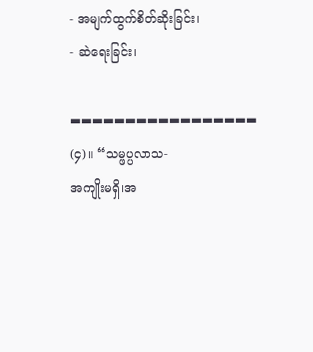- အမျက်ထွက်စိတ်ဆိုးခြင်း၊
- ဆဲရေးခြင်း၊

▬▬▬▬▬▬▬▬▬▬▬▬▬▬▬▬▬
(၄)။ “သမ္ဖပ္ပလာသ-
အကျိုးမရှိ၊အ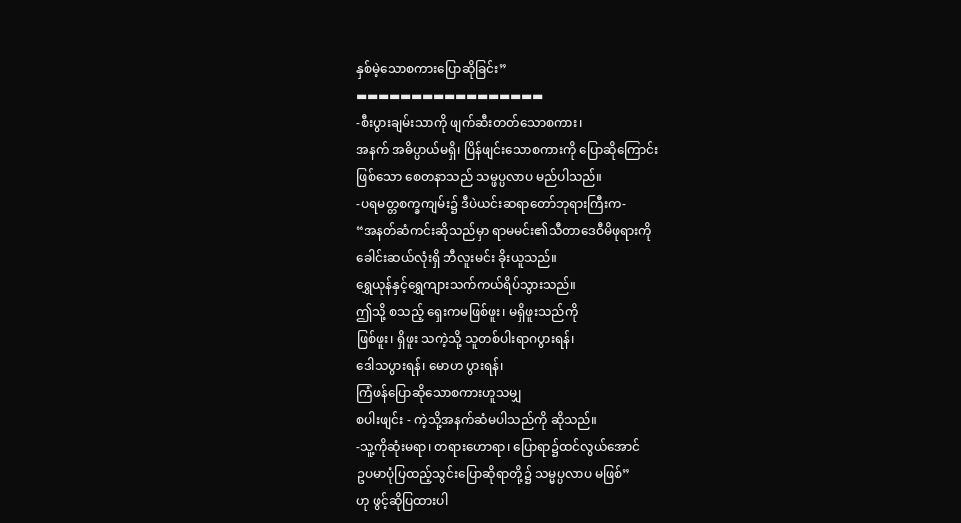နှစ်မဲ့သောစကားပြောဆိုခြင်း”
▬▬▬▬▬▬▬▬▬▬▬▬▬▬▬▬▬
-စီးပွားချမ်းသာကို ဖျက်ဆီးတတ်သောစကား၊
အနက် အဓိပ္ပာယ်မရှိ၊ ပြိန်ဖျင်းသောစကားကို ပြောဆိုကြောင်း
ဖြစ်သော စေတနာသည် သမ္ဖပ္ပလာပ မည်ပါသည်။
-ပရမတ္တစက္ခကျမ်း၌ ဒီပဲယင်းဆရာတော်ဘုရားကြီးက-
“အနတ်ဆံကင်းဆိုသည်မှာ ရာမမင်း၏သီတာဒေဝီမိဖုရားကို
ခေါင်းဆယ်လုံးရှိ ဘီလူးမင်း ခိုးယူသည်။
ရွှေယုန်နှင့်ရွှေကျားသက်ကယ်ရိပ်သွားသည်။
ဤသို့ စသည့် ရှေးကမဖြစ်ဖူး၊ မရှိဖူးသည်ကို
ဖြစ်ဖူး၊ ရှိဖူး သကဲ့သို့ သူတစ်ပါးရာဂပွားရန်၊
ဒေါသပွားရန်၊ မောဟ ပွားရန်၊
ကြံဖန်ပြောဆိုသောစကားဟူသမျှ
စပါးဖျင်း - ကဲ့သို့အနက်ဆံမပါသည်ကို ဆိုသည်။
-သူ့ကိုဆုံးမရာ၊ တရားဟောရာ၊ ပြောရာ၌ထင်လွယ်အောင်
ဥပမာပုံပြထည့်သွင်းပြောဆိုရာတို့၌ သမ္မပ္ပလာပ မဖြစ်”
ဟု ဖွင့်ဆိုပြထားပါ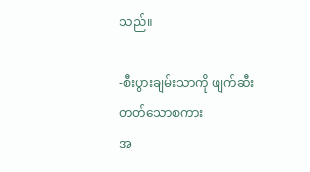သည်။

-စီးပွားချမ်းသာကို ဖျက်ဆီးတတ်သောစကား
အ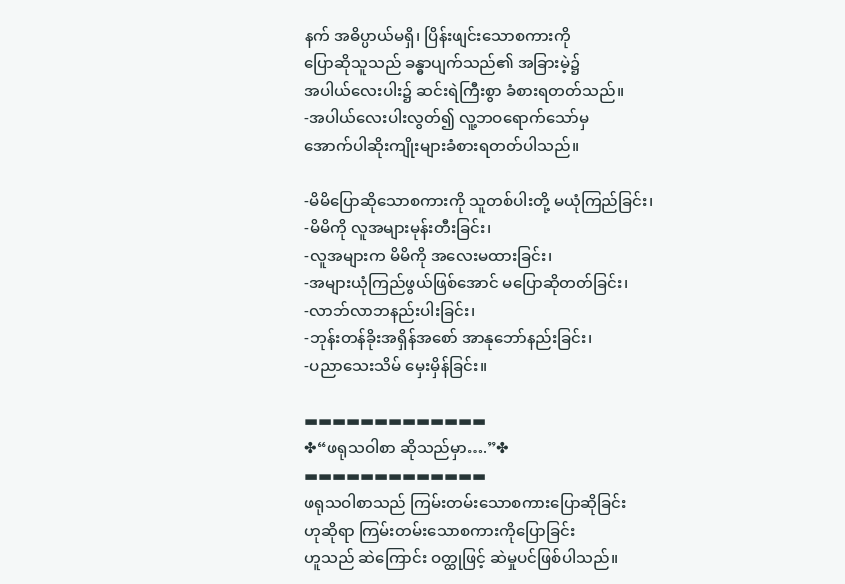နက် အဓိပ္ပာယ်မရှိ၊ ပြိန်းဖျင်းသောစကားကို
ပြောဆိုသူသည် ခန္ဓာပျက်သည်၏ အခြားမဲ့၌
အပါယ်လေးပါး၌ ဆင်းရဲကြီးစွာ ခံစားရတတ်သည်။
-အပါယ်လေးပါးလွတ်၍ လူ့ဘဝရောက်သော်မှ
အောက်ပါဆိုးကျိုးများခံစားရတတ်ပါသည်။

-မိမိပြောဆိုသောစကားကို သူတစ်ပါးတို့ မယုံကြည်ခြင်း၊
-မိမိကို လူအများမုန်းတီးခြင်း၊
-လူအများက မိမိကို အလေးမထားခြင်း၊
-အများယုံကြည်ဖွယ်ဖြစ်အောင် မပြောဆိုတတ်ခြင်း၊
-လာဘ်လာဘနည်းပါးခြင်း၊
-ဘုန်းတန်ခိုးအရှိန်အစော် အာနုဘော်နည်းခြင်း၊
-ပညာသေးသိမ် မှေးမှိန်ခြင်း။

▬▬▬▬▬▬▬▬▬▬▬▬▬
✤“ဖရုသဝါစာ ဆိုသည်မှာ….”✤
▬▬▬▬▬▬▬▬▬▬▬▬▬
ဖရုသဝါစာသည် ကြမ်းတမ်းသောစကားပြောဆိုခြင်း
ဟုဆိုရာ ကြမ်းတမ်းသောစကားကိုပြောခြင်း
ဟူသည် ဆဲကြောင်း ဝတ္ထုဖြင့် ဆဲမှုပင်ဖြစ်ပါသည်။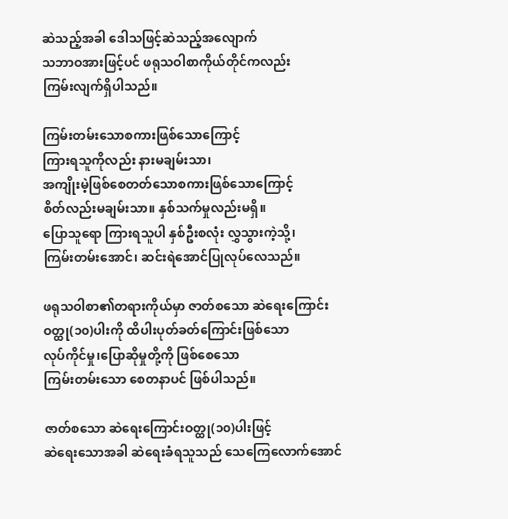ဆဲသည့်အခါ ဒေါသဖြင့်ဆဲသည့်အလျောက်
သဘာဝအားဖြင့်ပင် ဖရုသဝါစာကိုယ်တိုင်ကလည်း
ကြမ်းလျက်ရှိပါသည်။

ကြမ်းတမ်းသောစကားဖြစ်သောကြောင့်
ကြားရသူကိုလည်း နားမချမ်းသာ၊
အကျိုးမဲ့ဖြစ်စေတတ်သောစကားဖြစ်သောကြောင့်
စိတ်လည်းမချမ်းသာ။ နှစ်သက်မှုလည်းမရှိ။
ပြောသူရော ကြားရသူပါ နှစ်ဦးစလုံး လွှသွားကဲ့သို့၊
ကြမ်းတမ်းအောင်၊ ဆင်းရဲအောင်ပြုလုပ်လေသည်။

ဖရုသဝါစာ၏တရားကိုယ်မှာ ဇာတ်စသော ဆဲရေးကြောင်း
ဝတ္ထု(၁၀)ပါးကို ထိပါးပုတ်ခတ်ကြောင်းဖြစ်သော
လုပ်ကိုင်မှု၊ပြောဆိုမှုတို့ကို ဖြစ်စေသော
ကြမ်းတမ်းသော စေတနာပင် ဖြစ်ပါသည်။

ဇာတ်စသော ဆဲရေးကြောင်းဝတ္ထု(၁၀)ပါးဖြင့်
ဆဲရေးသောအခါ ဆဲရေးခံရသူသည် သေကြေလောက်အောင်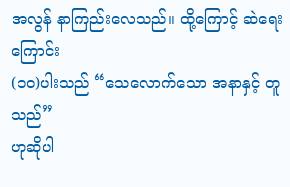အလွန် နာကြည်းလေသည်။ ထို့ကြောင့် ဆဲရေးကြောင်း
(၁၀)ပါးသည် “သေလောက်သော အနာနှင့် တူသည်”
ဟုဆိုပါ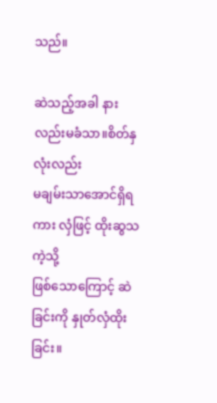သည်။

ဆဲသည့်အခါ နားလည်းမခံသာ။စိတ်နှလုံးလည်း
မချမ်းသာအောင်ရှိရကား လှံဖြင့် ထိုးဆွသကဲ့သို့
ဖြစ်သောကြောင့် ဆဲခြင်းကို နှုတ်လှံထိုးခြင်း။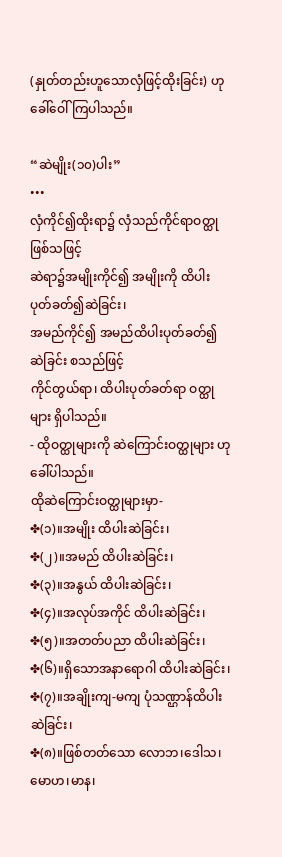(နှုတ်တည်းဟူသောလှံဖြင့်ထိုးခြင်း) ဟု ခေါ်ဝေါ်ကြပါသည်။

“ဆဲမျိုး(၁၀)ပါး”
•••
လှံကိုင်၍ထိုးရာ၌ လှံသည်ကိုင်ရာဝတ္ထု ဖြစ်သဖြင့်
ဆဲရာ၌အမျိုးကိုင်၍ အမျိုးကို ထိပါးပုတ်ခတ်၍ဆဲခြင်း၊
အမည်ကိုင်၍ အမည်ထိပါးပုတ်ခတ်၍ ဆဲခြင်း စသည်ဖြင့်
ကိုင်တွယ်ရာ၊ ထိပါးပုတ်ခတ်ရာ ဝတ္ထုများ ရှိပါသည်။
- ထိုဝတ္ထုများကို ဆဲကြောင်းဝတ္ထုများ ဟုခေါ်ပါသည်။
ထိုဆဲကြောင်းဝတ္ထုများမှာ-
✤(၁)။အမျိုး ထိပါးဆဲခြင်း၊
✤(၂)။အမည် ထိပါးဆဲခြင်း၊
✤(၃)။အနွယ် ထိပါးဆဲခြင်း၊
✤(၄)။အလုပ်အကိုင် ထိပါးဆဲခြင်း၊
✤(၅)။အတတ်ပညာ ထိပါးဆဲခြင်း၊
✤(၆)။ရှိသောအနာရောဂါ ထိပါးဆဲခြင်း၊
✤(၇)။အချိုးကျ-မကျ ပုံသဏ္ဌာန်ထိပါးဆဲခြင်း၊
✤(၈)။ဖြစ်တတ်သော လောဘ၊ဒေါသ၊မောဟ၊မာန၊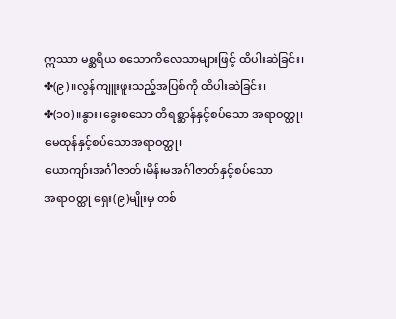ဣဿာ မစ္ဆရိယ စသောကိလေသာများဖြင့် ထိပါးဆဲခြင်း၊
✤(၉)။လွန်ကျူးဖူးသည့်အပြစ်ကို ထိပါးဆဲခြင်း၊
✤(၁၀)။နွား၊ခွေးစသော တိရစ္ဆာန်နှင့်စပ်သော အရာဝတ္ထု၊
မေထုန်နှင့်စပ်သောအရာဝတ္ထု၊
ယောကျာ်းအင်္ဂါဇာတ်၊မိန်းမအင်္ဂါဇာတ်နှင့်စပ်သော
အရာဝတ္ထု ရှေး(၉)မျိုးမှ တစ်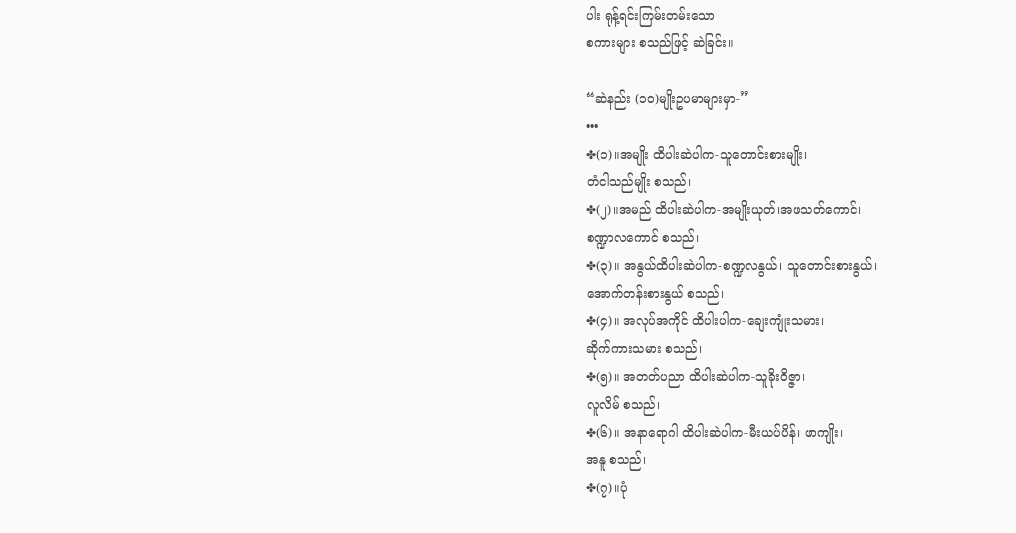ပါး ရုန့်ရင်းကြမ်းတမ်းသော
စကားများ စသည်ဖြင့် ဆဲခြင်း။

“ဆဲနည်း (၁၀)မျိုးဥပမာများမှာ-”
•••
✤(၁)။အမျိုး ထိပါးဆဲပါက-သူတောင်းစားမျိုး၊
တံငါသည်မျိုး စသည်၊
✤(၂)။အမည် ထိပါးဆဲပါက-အမျိုးယုတ်၊အဖသတ်ကောင်၊
စဏ္ဍာလကောင် စသည်၊
✤(၃)။ အနွယ်ထိပါးဆဲပါက-စဏ္ဍလနွယ်၊ သူတောင်းစားနွယ်၊
အောက်တန်းစားနွယ် စသည်၊
✤(၄)။ အလုပ်အကိုင် ထိပါးပါက-ချေးကျုံးသမား၊
ဆိုက်ကားသမား စသည်၊
✤(၅)။ အတတ်ပညာ ထိပါးဆဲပါက-သူခိုးဝိဇ္ဇာ၊
လူလိမ် စသည်၊
✤(၆)။ အနာရောဂါ ထိပါးဆဲပါက-မီးယပ်ပိန်၊ ဖာကျိုး၊
အနူ စသည်၊
✤(၇)။ပုံ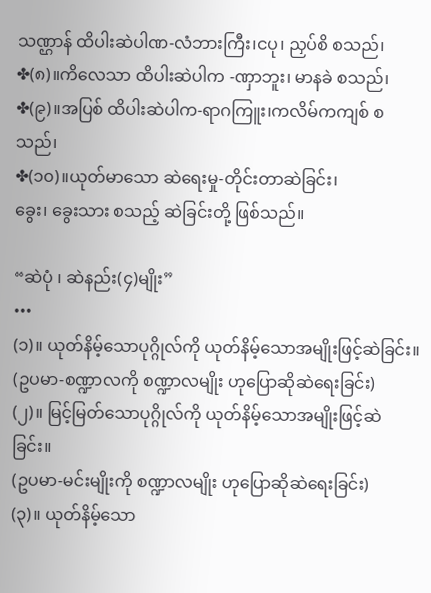သဏ္ဌာန် ထိပါးဆဲပါဏ-လံဘားကြီး၊ငပု၊ ညှပ်စိ စသည်၊
✤(၈)။ကိလေသာ ထိပါးဆဲပါက -ဏှာဘူး၊ မာနခဲ စသည်၊
✤(၉)။အပြစ် ထိပါးဆဲပါက-ရာဂကြူး၊ကလိမ်ကကျစ် စသည်၊
✤(၁၀)။ယုတ်မာသော ဆဲရေးမှု-တိုင်းတာဆဲခြင်း၊
ခွေး၊ ခွေးသား စသည့် ဆဲခြင်းတို့ ဖြစ်သည်။

“ဆဲပုံ ၊ ဆဲနည်း(၄)မျိုး”
•••
(၁)။ ယုတ်နိမ့်သောပုဂ္ဂိုလ်ကို ယုတ်နိမ့်သောအမျိုးဖြင့်ဆဲခြင်း။
(ဥပမာ-စဏ္ဍာလကို စဏ္ဍာလမျိုး ဟုပြောဆိုဆဲရေးခြင်း)
(၂)။ မြင့်မြတ်သောပုဂ္ဂိုလ်ကို ယုတ်နိမ့်သောအမျိုးဖြင့်ဆဲခြင်း။
(ဥပမာ-မင်းမျိုးကို စဏ္ဍာလမျိုး ဟုပြောဆိုဆဲရေးခြင်း)
(၃)။ ယုတ်နိမ့်သော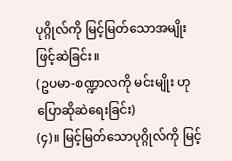ပုဂ္ဂိုလ်ကို မြင့်မြတ်သောအမျိုးဖြင့်ဆဲခြင်း။
(ဥပမာ-စဏ္ဍာလကို မင်းမျိုး ဟုပြောဆိုဆဲရေးခြင်း)
(၄)။ မြင့်မြတ်သောပုဂ္ဂိုလ်ကို မြင့်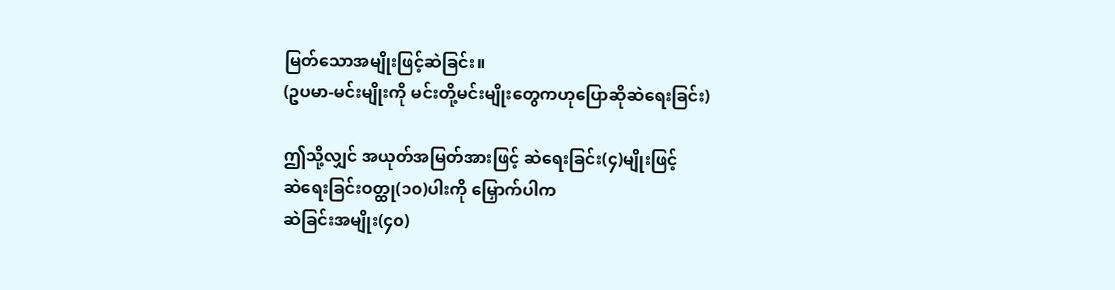မြတ်သောအမျိုးဖြင့်ဆဲခြင်း။
(ဥပမာ-မင်းမျိုးကို မင်းတို့မင်းမျိုးတွေကဟုပြောဆိုဆဲရေးခြင်း)

ဤသို့လျှင် အယုတ်အမြတ်အားဖြင့် ဆဲရေးခြင်း(၄)မျိုးဖြင့်
ဆဲရေးခြင်းဝတ္ထု(၁၀)ပါးကို မြှောက်ပါက
ဆဲခြင်းအမျိုး(၄၀)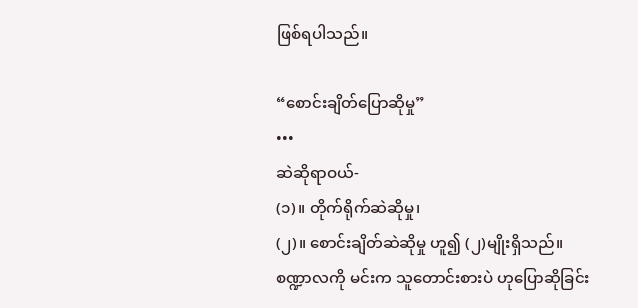ဖြစ်ရပါသည်။

“စောင်းချိတ်ပြောဆိုမှု”
•••
ဆဲဆိုရာဝယ်-
(၁)။ တိုက်ရိုက်ဆဲဆိုမှု၊
(၂)။ စောင်းချိတ်ဆဲဆိုမှု ဟူ၍ (၂)မျိုးရှိသည်။
စဏ္ဍာလကို မင်းက သူတောင်းစားပဲ ဟုပြောဆိုခြင်း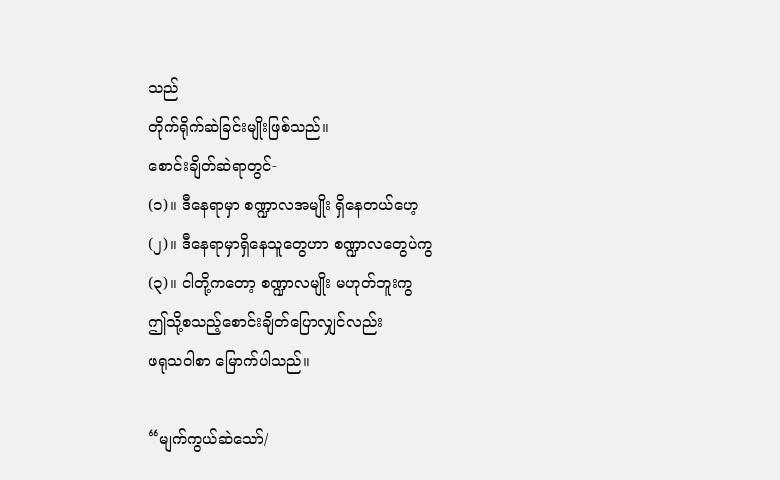သည်
တိုက်ရိုက်ဆဲခြင်းမျိုးဖြစ်သည်။
စောင်းချိတ်ဆဲရာတွင်-
(၁)။ ဒီနေရာမှာ စဏ္ဍာလအမျိုး ရှိနေတယ်ဟေ့
(၂)။ ဒီနေရာမှာရှိနေသူတွေဟာ စဏ္ဍာလတွေပဲကွ
(၃)။ ငါတို့ကတော့ စဏ္ဍာလမျိုး မဟုတ်ဘူးကွ
ဤသို့စသည့်စောင်းချိတ်ပြောလျှင်လည်း
ဖရုသဝါစာ မြောက်ပါသည်။

“မျက်ကွယ်ဆဲသော်/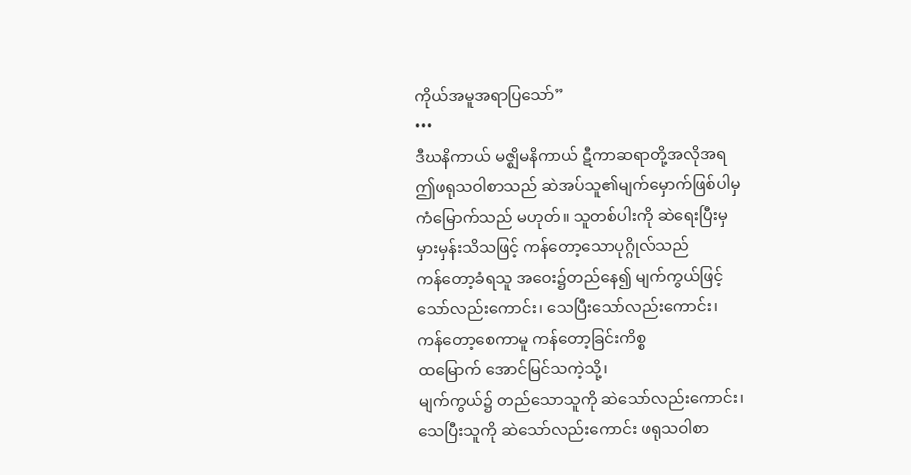ကိုယ်အမူအရာပြသော်”
•••
ဒီဃနိကာယ် မဇ္ဈိမနိကာယ် ဋီကာဆရာတို့အလိုအရ
ဤဖရုသဝါစာသည် ဆဲအပ်သူ၏မျက်မှောက်ဖြစ်ပါမှ
ကံမြောက်သည် မဟုတ်။ သူတစ်ပါးကို ဆဲရေးပြီးမှ
မှားမှန်းသိသဖြင့် ကန်တော့သောပုဂ္ဂိုလ်သည်
ကန်တော့ခံရသူ အဝေး၌တည်နေ၍ မျက်ကွယ်ဖြင့်
သော်လည်းကောင်း၊ သေပြီးသော်လည်းကောင်း၊
ကန်တော့စေကာမူ ကန်တော့ခြင်းကိစ္စ
ထမြောက် အောင်မြင်သကဲ့သို့၊
မျက်ကွယ်၌ တည်သောသူကို ဆဲသော်လည်းကောင်း၊
သေပြီးသူကို ဆဲသော်လည်းကောင်း ဖရုသဝါစာ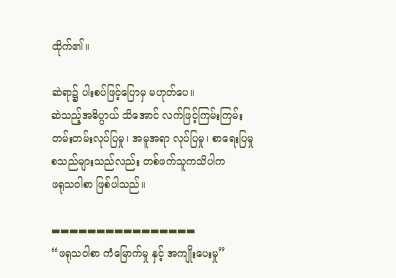ထိုက်၏။

ဆဲရာ၌ ပါးစပ်ဖြင့်ပြောမှ မဟုတ်ပေ။
ဆဲသည့်အဓိပ္ပာယ် သိအောင် လက်ဖြင့်ကြမ်းကြမ်း
တမ်းတမ်းလုပ်ပြမှု၊ အမူအရာ လုပ်ပြမှု၊ စာရေးပြမှု
စသည်များသည်လည်း တစ်ဖက်သူကသိပါက
ဖရုသဝါစာ ဖြစ်ပါသည်။

▬▬▬▬▬▬▬▬▬▬▬▬▬▬▬▬
“ဖရုသဝါစာ ကံမြောက်မှု နှင့် အကျိုးပေးမှု”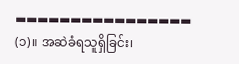▬▬▬▬▬▬▬▬▬▬▬▬▬▬▬▬
(၁)။ အဆဲခံရသူရှိခြင်း၊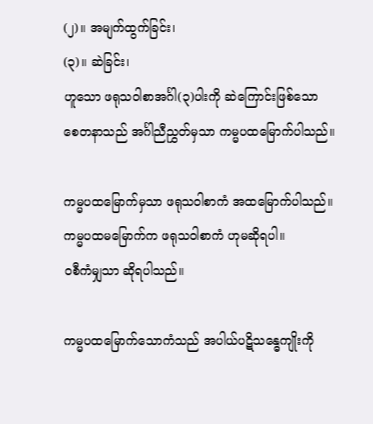(၂)။ အမျက်ထွက်ခြင်း၊
(၃)။ ဆဲခြင်း၊
ဟူသော ဖရုသဝါစာအင်္ဂါ(၃)ပါးကို ဆဲကြောင်းဖြစ်သော
စေတနာသည် အင်္ဂါညီညွှတ်မှသာ ကမ္မပထမြောက်ပါသည်။

ကမ္မပထမြောက်မှသာ ဖရုသဝါစာကံ အထမြောက်ပါသည်။
ကမ္မပထမမြောက်က ဖရုသဝါစာကံ ဟုမဆိုရပါ။
ဝစီကံမျှသာ ဆိုရပါသည်။

ကမ္မပထမြောက်သောကံသည် အပါယ်ပဋိသန္ဓေကျိုးကို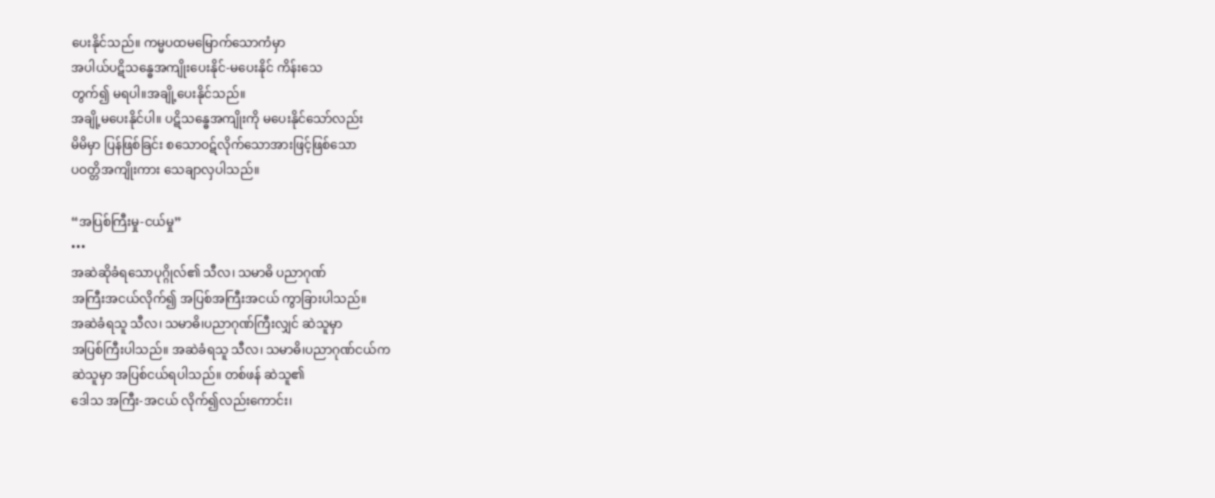ပေးနိုင်သည်။ ကမ္မပထမမြောက်သောကံမှာ
အပါယ်ပဋိသန္ဓေအကျိုးပေးနိုင်-မပေးနိုင် ကိန်းသေ
တွက်၍ မရပါ။အချို့ပေးနိုင်သည်။
အချို့မပေးနိုင်ပါ။ ပဋိသန္ဓေအကျိုးကို မပေးနိုင်သော်လည်း
မိမိမှာ ပြန်ဖြစ်ခြင်း စသောဝဋ်လိုက်သောအားဖြင့်ဖြစ်သော
ပဝတ္တိအကျိုးကား သေချာလှပါသည်။

“အပြစ်ကြီးမှု-ငယ်မှု”
•••
အဆဲဆိုခံရသောပုဂ္ဂိုလ်၏ သီလ၊ သမာဓိ ပညာဂုဏ်
အကြီးအငယ်လိုက်၍ အပြစ်အကြီးအငယ် ကွာခြားပါသည်။
အဆဲခံရသူ သီလ၊ သမာဓိ၊ပညာဂုဏ်ကြီးလျှင် ဆဲသူမှာ
အပြစ်ကြီးပါသည်။ အဆဲခံရသူ သီလ၊ သမာဓိ၊ပညာဂုဏ်ငယ်က
ဆဲသူမှာ အပြစ်ငယ်ရပါသည်။ တစ်ဖန် ဆဲသူ၏
ဒေါသ အကြီး-အငယ် လိုက်၍လည်းကောင်း၊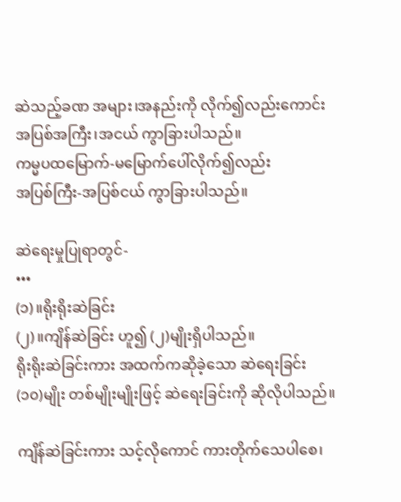ဆဲသည့်ခဏ အများ၊အနည်းကို လိုက်၍လည်းကောင်း
အပြစ်အကြီး၊အငယ် ကွာခြားပါသည်။
ကမ္မပထမြောက်-မမြောက်ပေါ်လိုက်၍လည်း
အပြစ်ကြီး-အပြစ်ငယ် ကွာခြားပါသည်။

ဆဲရေးမှုပြုရာတွင်-
•••
(၁)။ရိုးရိုးဆဲခြင်း
(၂)။ကျိန်ဆဲခြင်း ဟူ၍ (၂)မျိုးရှိပါသည်။
ရိုးရိုးဆဲခြင်းကား အထက်ကဆိုခဲ့သော ဆဲရေးခြင်း
(၁၀)မျိုး တစ်မျိုးမျိုးဖြင့် ဆဲရေးခြင်းကို ဆိုလိုပါသည်။

ကျိန်ဆဲခြင်းကား သင့်လိုကောင် ကားတိုက်သေပါစေ၊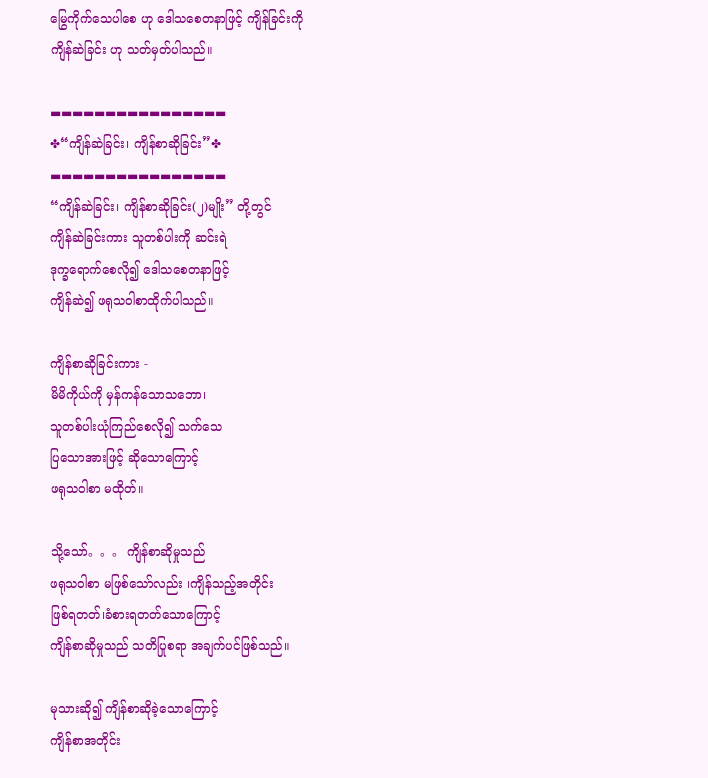မြွေကိုက်သေပါစေ ဟု ဒေါသစေတနာဖြင့် ကျိန်ခြင်းကို
ကျိန်ဆဲခြင်း ဟု သတ်မှတ်ပါသည်။

▬▬▬▬▬▬▬▬▬▬▬▬▬▬▬▬
✤“ကျိန်ဆဲခြင်း၊ ကျိန်စာဆိုခြင်း”✤
▬▬▬▬▬▬▬▬▬▬▬▬▬▬▬▬
“ကျိန်ဆဲခြင်း၊ ကျိန်စာဆိုခြင်း(၂)မျိုး” တို့တွင်
ကျိန်ဆဲခြင်းကား သူတစ်ပါးကို ဆင်းရဲ
ဒုက္ခရောက်စေလို၍ ဒေါသစေတနာဖြင့်
ကျိန်ဆဲ၍ ဖရုသဝါစာထိုက်ပါသည်။

ကျိန်စာဆိုခြင်းကား -
မိမိကိုယ်ကို မှန်ကန်သောသဘော၊
သူတစ်ပါးယုံကြည်စေလို၍ သက်သေ
ပြသောအားဖြင့် ဆိုသောကြောင့်
ဖရုသဝါစာ မထိုတ်။

သို့သော်。。。 ကျိန်စာဆိုမှုသည်
ဖရုသဝါစာ မဖြစ်သော်လည်း ၊ကျိန်သည့်အတိုင်း
ဖြစ်ရတတ်၊ခံစားရတတ်သောကြောင့်
ကျိန်စာဆိုမှုသည် သတိပြုစရာ အချက်ပင်ဖြစ်သည်။

မုသားဆို၍ ကျိန်စာဆိုခဲ့သောကြောင့်
ကျိန်စာအတိုင်း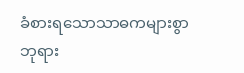ခံစားရသောသာဓကများစွာ
ဘုရား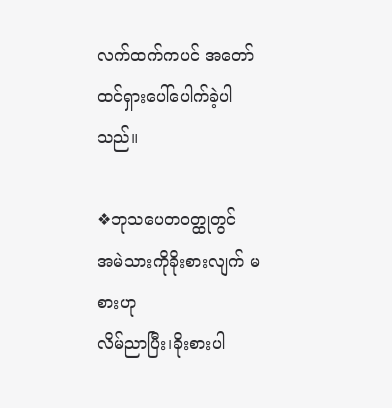လက်ထက်ကပင် အတော်
ထင်ရှားပေါ်ပေါက်ခဲ့ပါသည်။

❖ဘုသပေတဝတ္ထုတွင်
အမဲသားကိုခိုးစားလျက် မစားဟု
လိမ်ညာပြီး၊ခိုးစားပါ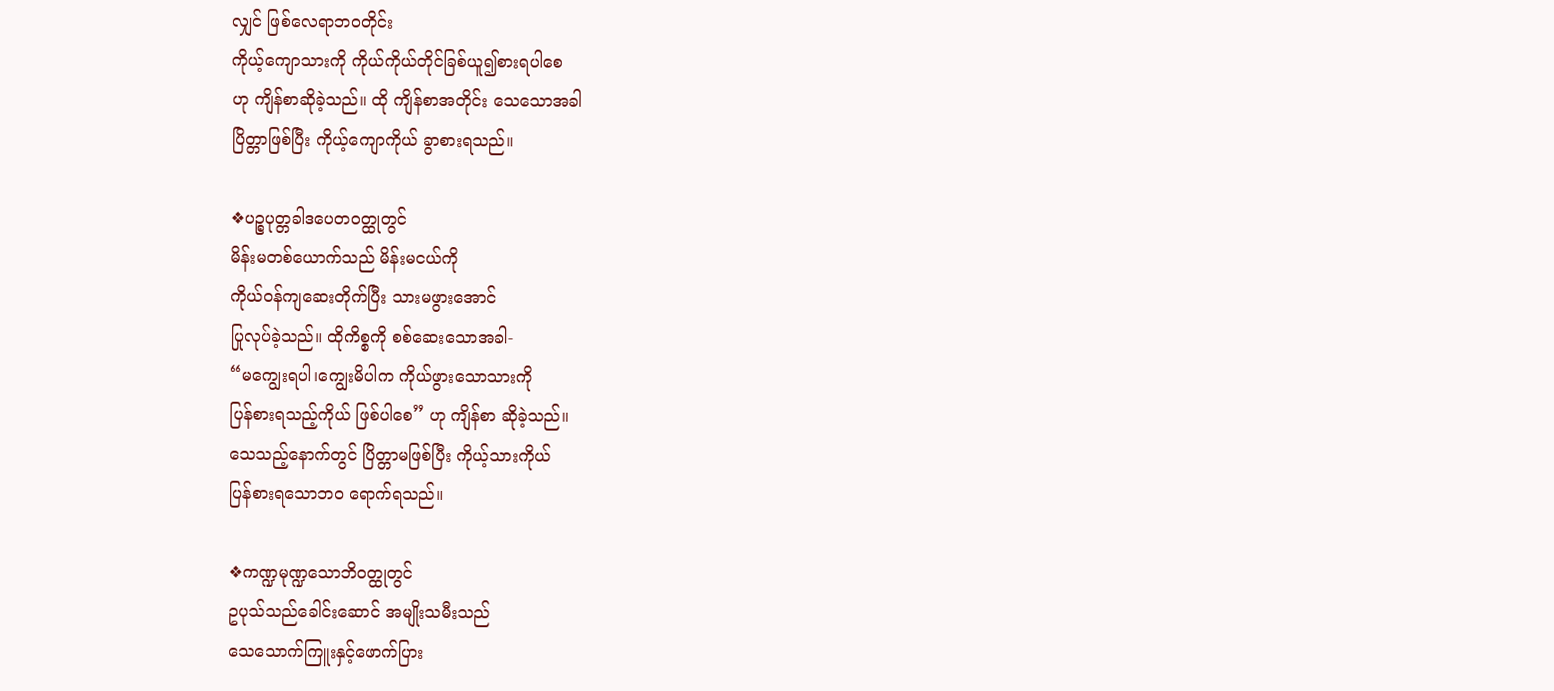လျှင် ဖြစ်လေရာဘဝတိုင်း
ကိုယ့်ကျောသားကို ကိုယ်ကိုယ်တိုင်ခြစ်ယူ၍စားရပါစေ
ဟု ကျိန်စာဆိုခဲ့သည်။ ထို ကျိန်စာအတိုင်း သေသောအခါ
ပြိတ္တာဖြစ်ပြီး ကိုယ့်ကျောကိုယ် ခွာစားရသည်။

❖ပဉ္စပုတ္တခါဒပေတဝတ္ထုတွင်
မိန်းမတစ်ယောက်သည် မိန်းမငယ်ကို
ကိုယ်ဝန်ကျဆေးတိုက်ပြီး သားမဖွားအောင်
ပြုလုပ်ခဲ့သည်။ ထိုကိစ္စကို စစ်ဆေးသောအခါ-
“မကျွေးရပါ၊ကျွေးမိပါက ကိုယ်ဖွားသောသားကို
ပြန်စားရသည့်ကိုယ် ဖြစ်ပါစေ” ဟု ကျိန်စာ ဆိုခဲ့သည်။
သေသည့်နောက်တွင် ပြိတ္တာမဖြစ်ပြီး ကိုယ့်သားကိုယ်
ပြန်စားရသောဘဝ ရောက်ရသည်။

❖ကဏ္ဍမုဏ္ဍသောဘိဝတ္ထုတွင်
ဥပုသ်သည်ခေါင်းဆောင် အမျိုးသမီးသည်
သေသောက်ကြူးနှင့်ဖောက်ပြား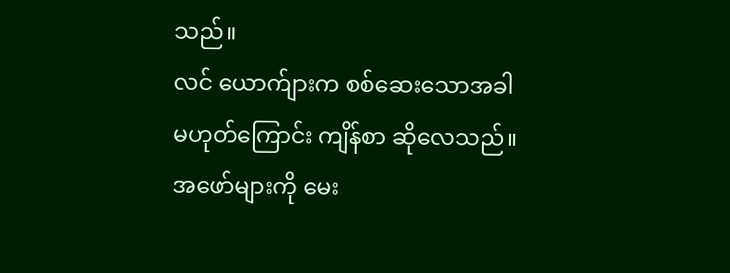သည်။
လင် ယောက်ျားက စစ်ဆေးသောအခါ
မဟုတ်ကြောင်း ကျိန်စာ ဆိုလေသည်။
အဖော်များကို မေး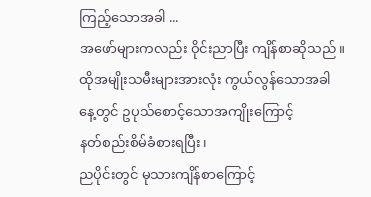ကြည့်သောအခါ ...
အဖော်များကလည်း ဝိုင်းညာပြီး ကျိန်စာဆိုသည်။
ထိုအမျိုးသမီးများအားလုံး ကွယ်လွန်သောအခါ
နေ့တွင် ဥပုသ်စောင့်သောအကျိုးကြောင့်
နတ်စည်းစိမ်ခံစားရပြီး၊
ညပိုင်းတွင် မုသားကျိန်စာကြောင့်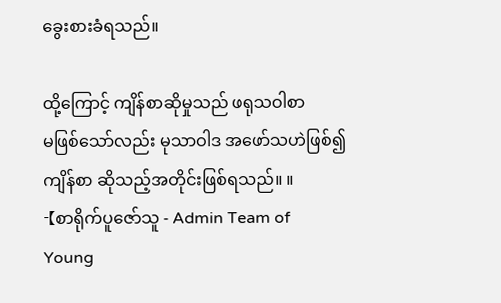ခွေးစားခံရသည်။

ထို့ကြောင့် ကျိန်စာဆိုမှုသည် ဖရုသဝါစာ
မဖြစ်သော်လည်း မုသာဝါဒ အဖော်သဟဲဖြစ်၍
ကျိန်စာ ဆိုသည့်အတိုင်းဖြစ်ရသည်။ ။
-【စာရိုက်ပူဇော်သူ - Admin Team of
Young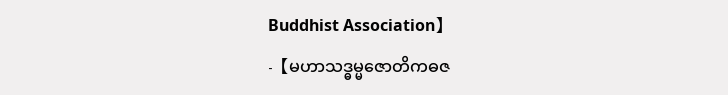Buddhist Association】
-【မဟာသဒ္ဓမ္မဇောတိကဓဇ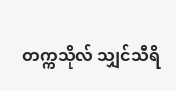တက္ကသိုလ် သျှင်သီရိ